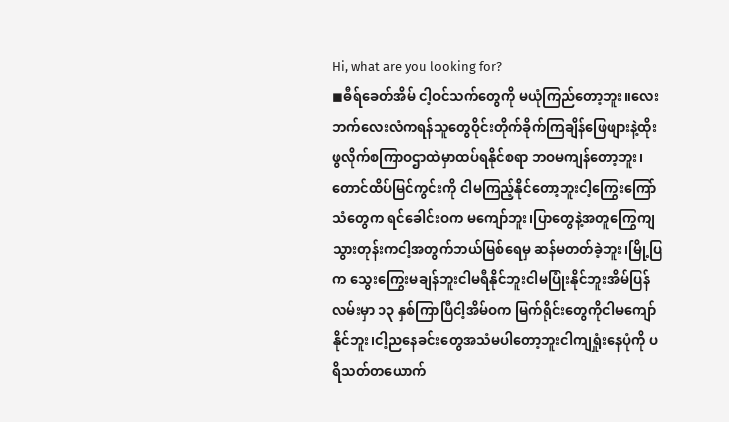Hi, what are you looking for?
◼ဓီရ်ခေတ်အိမ် ငါ့ဝင်သက်တွေကို မယုံကြည်တော့ဘူး။လေးဘက်လေးလံကရန်သူတွေဝိုင်းတိုက်ခိုက်ကြချိန်ဖြေဖျားနဲ့ထိုးဖွလိုက်စကြာဝဌာထဲမှာထပ်ရနိုင်စရာ ဘဝမကျန်တော့ဘူး၊တောင်ထိပ်မြင်ကွင်းကို ငါမကြည့်နိုင်တော့ဘူးငါ့ကြွေးကြော်သံတွေက ရင်ခေါင်းဝက မကျော်ဘူး၊ပြာတွေနဲ့အတူကြွေကျသွားတုန်းကငါ့အတွက်ဘယ်မြစ်ရေမှ ဆန်မတတ်ခဲ့ဘူး၊မြို့ပြက သွေးကြွေးမချန်ဘူးငါမရီနိုင်ဘူးငါမပြုံးနိုင်ဘူးအိမ်ပြန်လမ်းမှာ ၁၃ နှစ်ကြာပြီငါ့အိမ်ဝက မြက်ရိုင်းတွေကိုငါမကျော်နိုင်ဘူး၊ငါ့ညနေခင်းတွေအသံမပါတော့ဘူးငါကျရှုံးနေပုံကို ပရိသတ်တယောက်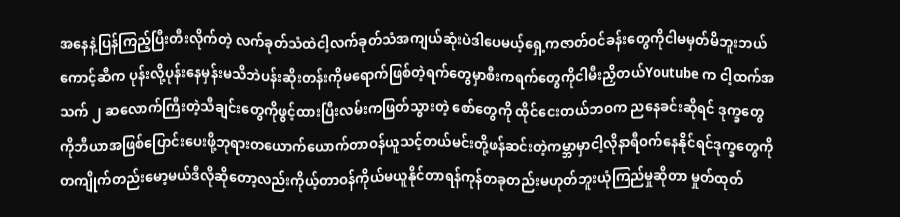အနေနဲ့ပြန်ကြည့်ပြီးတီးလိုက်တဲ့ လက်ခုတ်သံထဲငါ့လက်ခုတ်သံအကျယ်ဆုံးပဲဒါပေမယ့်ရှေ့ကဇာတ်ဝင်ခန်းတွေကိုငါမမှတ်မိဘူးဘယ်ကောင့်ဆီက ပုန်းလို့ပုန်းနေမှန်းမသိဘဲပန်းဆိုးတန်းကိုမရောက်ဖြစ်တဲ့ရက်တွေမှာစီးကရက်တွေကိုငါမီးညှိတယ်Youtube က ငါ့ထက်အသက် ၂ ဆလောက်ကြီးတဲ့သီချင်းတွေကိုဖွင့်ထားပြီးလမ်းကဖြတ်သွားတဲ့ စော်တွေကို ထိုင်ငေးတယ်ဘဝက ညနေခင်းဆိုရင် ဒုက္ခတွေကိုဘီယာအဖြစ်ပြောင်းပေးဖို့ဘုရားတယောက်ယောက်တာဝန်ယူသင့်တယ်မင်းတို့ဖန်ဆင်းတဲ့ကမ္ဘာမှာငါ့လိုနာရီဝက်နေနိုင်ရင်ဒုက္ခတွေကိုတကျိုက်တည်းမော့မယ်ဒီလိုဆိုတော့လည်းကိုယ့်တာဝန်ကိုယ်မယူနိုင်တာရန်ကုန်တခုတည်းမဟုတ်ဘူးယုံကြည်မှုဆိုတာ မှုတ်ထုတ်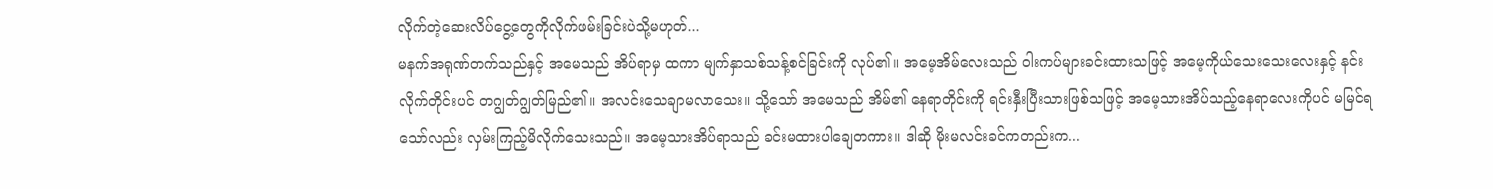လိုက်တဲ့ဆေးလိပ်ငွေ့တွေကိုလိုက်ဖမ်းခြင်းပဲသို့မဟုတ်...
မနက်အရုဏ်တက်သည်နှင့် အမေသည် အိပ်ရာမှ ထကာ မျက်နှာသစ်သန့်စင်ခြင်းကို လုပ်၏။ အမေ့အိမ်လေးသည် ဝါးကပ်များခင်းထားသဖြင့် အမေ့ကိုယ်သေးသေးလေးနှင့် နင်းလိုက်တိုင်းပင် တဂျွတ်ဂျွတ်မြည်၏။ အလင်းသေချာမလာသေး။ သို့သော် အမေသည် အိမ်၏ နေရာတိုင်းကို ရင်းနှီးပြီးသားဖြစ်သဖြင့် အမေ့သားအိပ်သည့်နေရာလေးကိုပင် မမြင်ရသော်လည်း လှမ်းကြည့်မိလိုက်သေးသည်။ အမေ့သားအိပ်ရာသည် ခင်းမထားပါချေတကား။ ဒါဆို မိုးမလင်းခင်ကတည်းက...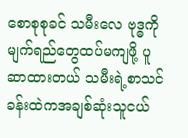စောစုစုခင် သမီးလေ ဗုဒ္ဓကို မျက်ရည်တွေထပ်မကျဖို့ ပူဆာထားတယ် သမီးရဲ့စာသင်ခန်းထဲကအချစ်ဆုံးသူငယ်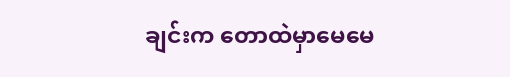ချင်းက တောထဲမှာမေမေ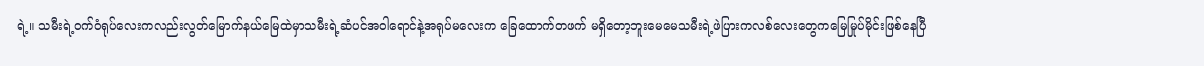ရဲ့။ သမီးရဲ့ဝက်ဝံရုပ်လေးကလည်းလွတ်မြောက်နယ်မြေထဲမှာသမီးရဲ့ဆံပင်အဝါရောင်နဲ့အရုပ်မလေးက ခြေထောက်တဖက် မရှိတော့ဘူးမေမေသမီးရဲ့ဖဲပြားကလစ်လေးတွေကမြေမြုပ်မိုင်းဖြစ်နေပြီ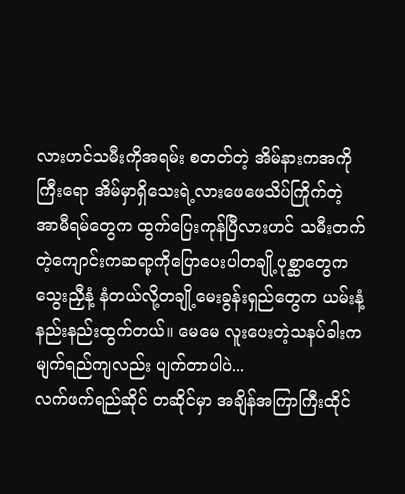လားဟင်သမီးကိုအရမ်း စတတ်တဲ့ အိမ်နားကအကိုကြီးရော အိမ်မှာရှိသေးရဲ့လားဖေဖေသိပ်ကြိုက်တဲ့ အာမီရမ်တွေက ထွက်ပြေးကုန်ပြီလားဟင် သမီးတက်တဲ့ကျောင်းကဆရာ့ကိုပြောပေးပါတချို့ပုစ္ဆာတွေက သွေးညှီနံ့ နံတယ်လို့တချို့မေးခွန်းရှည်တွေက ယမ်းနံ့ နည်းနည်းထွက်တယ်။ မေမေ လူးပေးတဲ့သနပ်ခါးက မျက်ရည်ကျလည်း ပျက်တာပါပဲ...
လက်ဖက်ရည်ဆိုင် တဆိုင်မှာ အချိန်အကြာကြီးထိုင်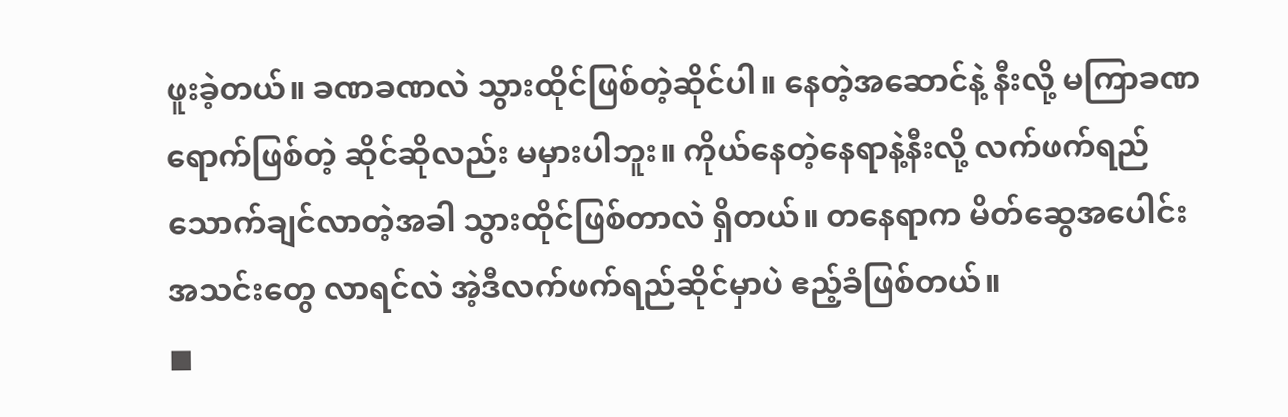ဖူးခဲ့တယ်။ ခဏခဏလဲ သွားထိုင်ဖြစ်တဲ့ဆိုင်ပါ။ နေတဲ့အဆောင်နဲ့ နီးလို့ မကြာခဏရောက်ဖြစ်တဲ့ ဆိုင်ဆိုလည်း မမှားပါဘူး။ ကိုယ်နေတဲ့နေရာနဲ့နီးလို့ လက်ဖက်ရည်သောက်ချင်လာတဲ့အခါ သွားထိုင်ဖြစ်တာလဲ ရှိတယ်။ တနေရာက မိတ်ဆွေအပေါင်းအသင်းတွေ လာရင်လဲ အဲ့ဒီလက်ဖက်ရည်ဆိုင်မှာပဲ ဧည့်ခံဖြစ်တယ်။
◼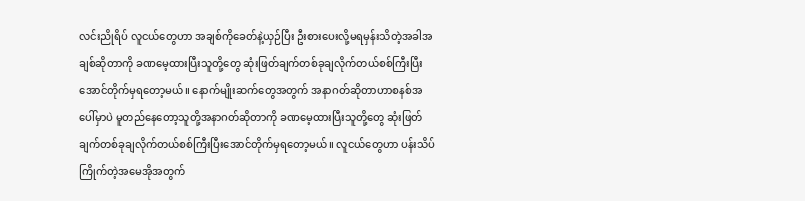လင်းညိုရိပ် လူငယ်တွေဟာ အချစ်ကိုခေတ်နဲ့ယှဉ်ပြီး ဦးစားပေးလို့မရမှန်းသိတဲ့အခါအချစ်ဆိုတာကို ခဏမေ့ထားပြီးသူတို့တွေ ဆုံးဖြတ်ချက်တစ်ခုချလိုက်တယ်စစ်ကြီးပြီးအောင်တိုက်မှရတော့မယ်။ နောက်မျိုးဆက်တွေအတွက် အနာဂတ်ဆိုတာဟာစနစ်အပေါ်မှာပဲ မူတည်နေတော့သူတို့အနာဂတ်ဆိုတာကို ခဏမေ့ထားပြီးသူတို့တွေ ဆုံးဖြတ်ချက်တစ်ခုချလိုက်တယ်စစ်ကြီးပြီးအောင်တိုက်မှရတော့မယ်။ လူငယ်တွေဟာ ပန်းသိပ်ကြိုက်တဲ့အမေအိုအတွက်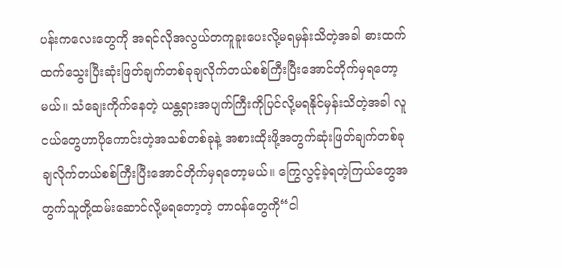ပန်းကလေးတွေကို အရင်လိုအလွယ်တကူခူးပေးလို့မရမှန်းသိတဲ့အခါ ဓားထက်ထက်သွေးပြီးဆုံးဖြတ်ချက်တစ်ခုချလိုက်တယ်စစ်ကြီးပြီးအောင်တိုက်မှရတော့မယ်။ သံချေးကိုက်နေတဲ့ ယန္တရားအပျက်ကြီးကိုပြင်လို့မရနိုင်မှန်းသိတဲ့အခါ လူငယ်တွေဟာပိုကောင်းတဲ့အသစ်တစ်ခုနဲ့ အစားထိုးဖို့အတွက်ဆုံးဖြတ်ချက်တစ်ခုချလိုက်တယ်စစ်ကြီးပြီးအောင်တိုက်မှရတော့မယ်။ ကြွေလွင့်ခဲ့ရတဲ့ကြယ်တွေအတွက်သူတို့ထမ်းဆောင်လို့မရတော့တဲ့ တာဝန်တွေကို“ငါ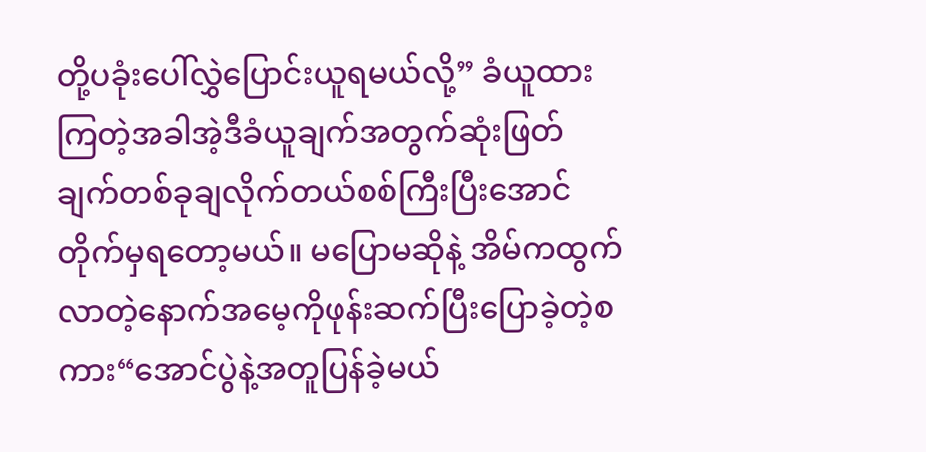တို့ပခုံးပေါ်လွှဲပြောင်းယူရမယ်လို့” ခံယူထားကြတဲ့အခါအဲ့ဒီခံယူချက်အတွက်ဆုံးဖြတ်ချက်တစ်ခုချလိုက်တယ်စစ်ကြီးပြီးအောင်တိုက်မှရတော့မယ်။ မပြောမဆိုနဲ့ အိမ်ကထွက်လာတဲ့နောက်အမေ့ကိုဖုန်းဆက်ပြီးပြောခဲ့တဲ့စကား“အောင်ပွဲနဲ့အတူပြန်ခဲ့မယ်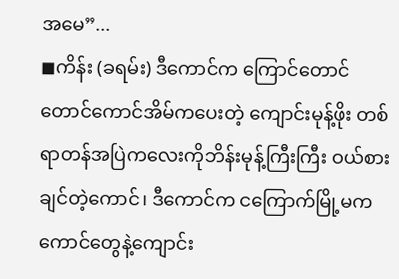အမေ”...
◼ကိန်း (ခရမ်း) ဒီကောင်က ကြောင်တောင်တောင်ကောင်အိမ်ကပေးတဲ့ ကျောင်းမုန့်ဖိုး တစ်ရာတန်အပြဲကလေးကိုဘိန်းမုန့်ကြီးကြီး ဝယ်စားချင်တဲ့ကောင်၊ ဒီကောင်က ငကြောက်မြို့မကကောင်တွေနဲ့ကျောင်း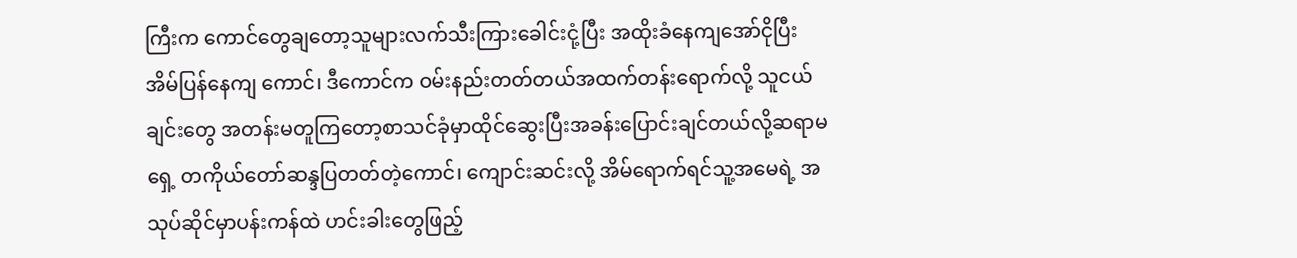ကြီးက ကောင်တွေချတော့သူများလက်သီးကြားခေါင်းငုံ့ပြီး အထိုးခံနေကျအော်ငိုပြီး အိမ်ပြန်နေကျ ကောင်၊ ဒီကောင်က ဝမ်းနည်းတတ်တယ်အထက်တန်းရောက်လို့ သူငယ်ချင်းတွေ အတန်းမတူကြတော့စာသင်ခုံမှာထိုင်ဆွေးပြီးအခန်းပြောင်းချင်တယ်လို့ဆရာမရှေ့ တကိုယ်တော်ဆန္ဒပြတတ်တဲ့ကောင်၊ ကျောင်းဆင်းလို့ အိမ်ရောက်ရင်သူ့အမေရဲ့ အသုပ်ဆိုင်မှာပန်းကန်ထဲ ဟင်းခါးတွေဖြည့်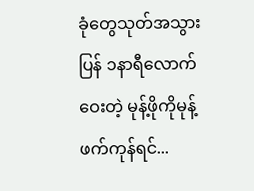ခုံတွေသုတ်အသွားပြန် ၁နာရီလောက်ဝေးတဲ့ မုန့်ဖိုကိုမုန့်ဖက်ကုန်ရင်...